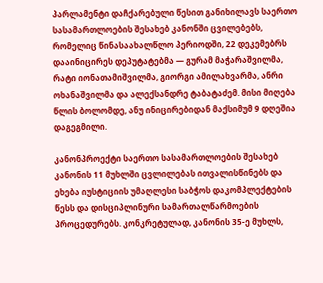პარლამენტი დაჩქარებული წესით განიხილავს საერთო სასამართლოების შესახებ კანონში ცვილებებს, რომელიც წინასაახალწლო პერიოდში, 22 დეკემებრს დააინიცირეს დეპუტატებმა — გურამ მაჭარაშვილმა, რატი იონათამიშვილმა, გიორგი ამილახვარმა, ანრი ოხანაშვილმა და ალექსანდრე ტაბატაძემ. მისი მიღება წლის ბოლომდე, ანუ ინიცირებიდან მაქსიმუმ 9 დღეშია დაგეგმილი.

კანონპროექტი საერთო სასამართლოების შესახებ კანონის 11 მუხლში ცვლილებას ითვალისწინებს და ეხება იუსტიციის უმაღლესი საბჭოს დაკომპლექტების წესს და დისციპლინური სამართალწარმოების პროცედურებს. კონკრეტულად, კანონის 35-ე მუხლს,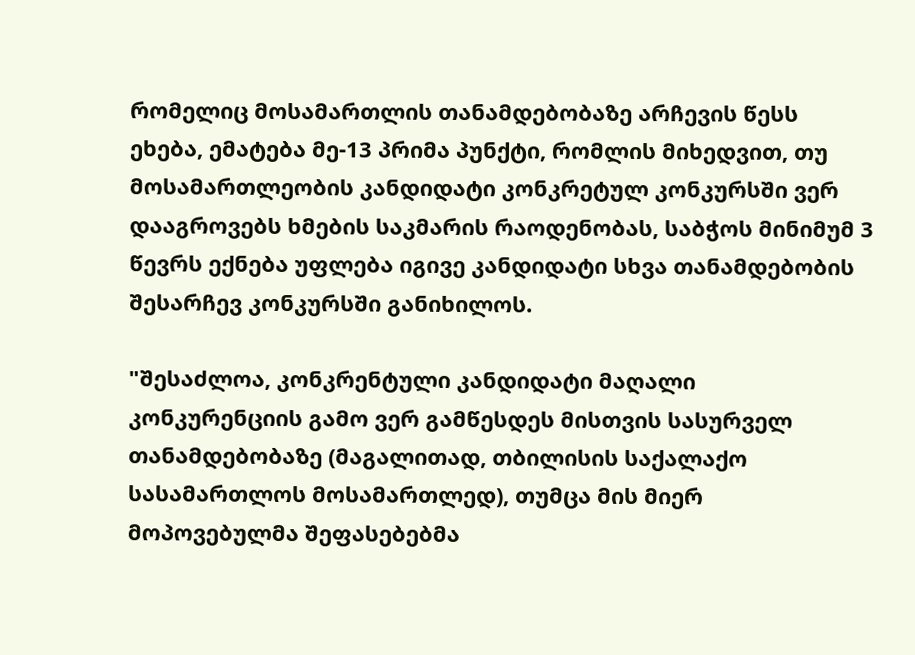რომელიც მოსამართლის თანამდებობაზე არჩევის წესს ეხება, ემატება მე-13 პრიმა პუნქტი, რომლის მიხედვით, თუ მოსამართლეობის კანდიდატი კონკრეტულ კონკურსში ვერ დააგროვებს ხმების საკმარის რაოდენობას, საბჭოს მინიმუმ 3 წევრს ექნება უფლება იგივე კანდიდატი სხვა თანამდებობის შესარჩევ კონკურსში განიხილოს.

"შესაძლოა, კონკრენტული კანდიდატი მაღალი კონკურენციის გამო ვერ გამწესდეს მისთვის სასურველ თანამდებობაზე (მაგალითად, თბილისის საქალაქო სასამართლოს მოსამართლედ), თუმცა მის მიერ მოპოვებულმა შეფასებებმა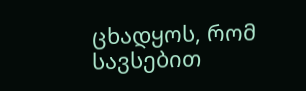ცხადყოს, რომ სავსებით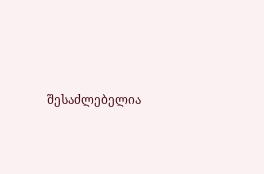შესაძლებელია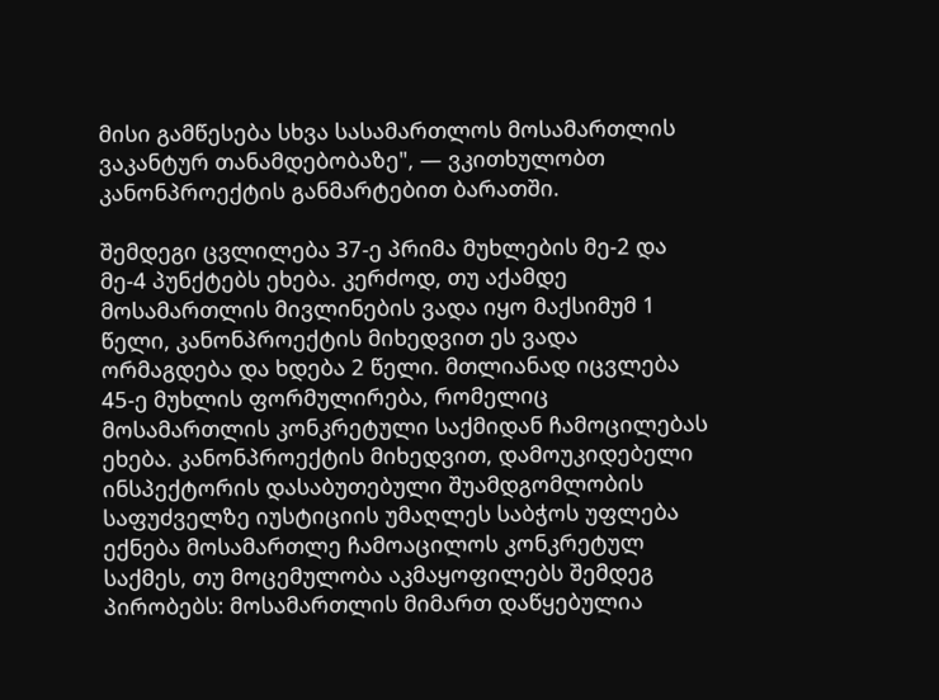მისი გამწესება სხვა სასამართლოს მოსამართლის ვაკანტურ თანამდებობაზე", — ვკითხულობთ კანონპროექტის განმარტებით ბარათში.

შემდეგი ცვლილება 37-ე პრიმა მუხლების მე-2 და მე-4 პუნქტებს ეხება. კერძოდ, თუ აქამდე მოსამართლის მივლინების ვადა იყო მაქსიმუმ 1 წელი, კანონპროექტის მიხედვით ეს ვადა ორმაგდება და ხდება 2 წელი. მთლიანად იცვლება 45-ე მუხლის ფორმულირება, რომელიც მოსამართლის კონკრეტული საქმიდან ჩამოცილებას ეხება. კანონპროექტის მიხედვით, დამოუკიდებელი ინსპექტორის დასაბუთებული შუამდგომლობის საფუძველზე იუსტიციის უმაღლეს საბჭოს უფლება ექნება მოსამართლე ჩამოაცილოს კონკრეტულ საქმეს, თუ მოცემულობა აკმაყოფილებს შემდეგ პირობებს: მოსამართლის მიმართ დაწყებულია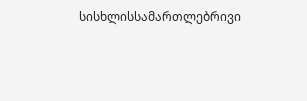სისხლისსამართლებრივი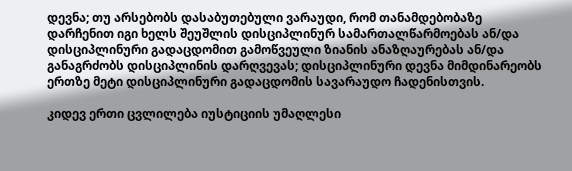დევნა; თუ არსებობს დასაბუთებული ვარაუდი, რომ თანამდებობაზე დარჩენით იგი ხელს შეუშლის დისციპლინურ სამართალწარმოებას ან/და დისციპლინური გადაცდომით გამოწვეული ზიანის ანაზღაურებას ან/და განაგრძობს დისციპლინის დარღვევას; დისციპლინური დევნა მიმდინარეობს ერთზე მეტი დისციპლინური გადაცდომის სავარაუდო ჩადენისთვის.

კიდევ ერთი ცვლილება იუსტიციის უმაღლესი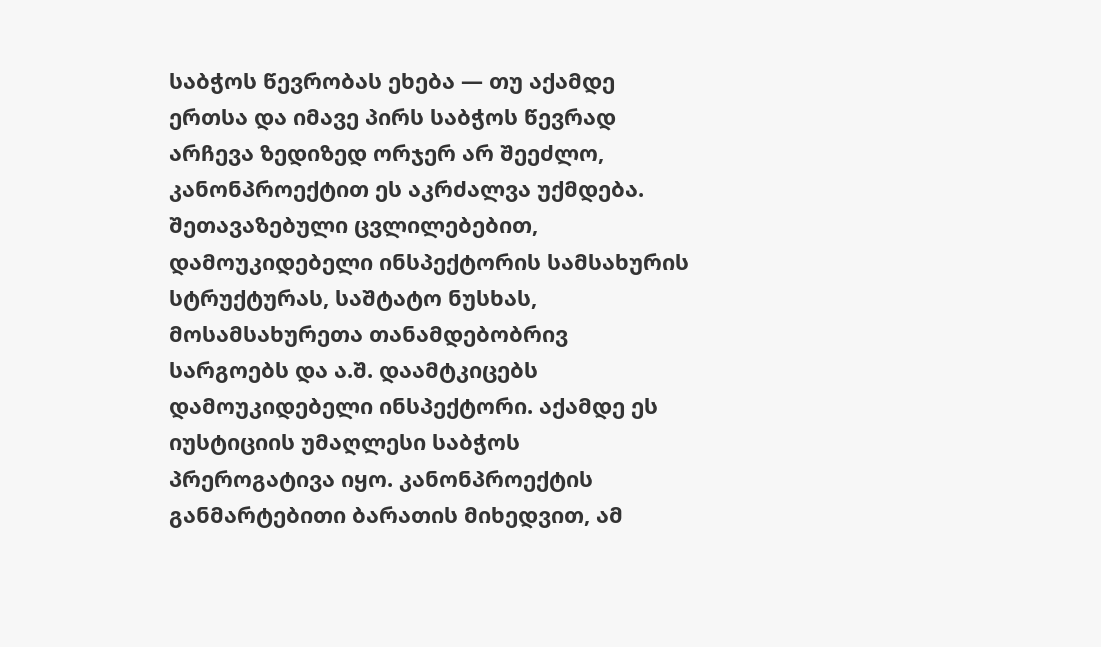საბჭოს წევრობას ეხება — თუ აქამდე ერთსა და იმავე პირს საბჭოს წევრად არჩევა ზედიზედ ორჯერ არ შეეძლო, კანონპროექტით ეს აკრძალვა უქმდება. შეთავაზებული ცვლილებებით, დამოუკიდებელი ინსპექტორის სამსახურის სტრუქტურას, საშტატო ნუსხას, მოსამსახურეთა თანამდებობრივ სარგოებს და ა.შ. დაამტკიცებს დამოუკიდებელი ინსპექტორი. აქამდე ეს იუსტიციის უმაღლესი საბჭოს პრეროგატივა იყო. კანონპროექტის განმარტებითი ბარათის მიხედვით, ამ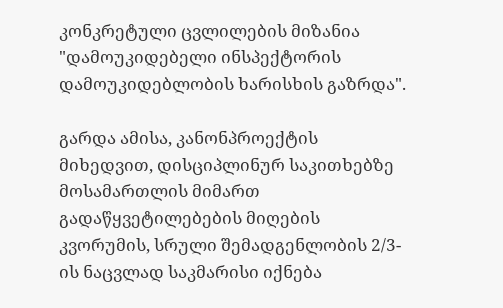კონკრეტული ცვლილების მიზანია "დამოუკიდებელი ინსპექტორის დამოუკიდებლობის ხარისხის გაზრდა".

გარდა ამისა, კანონპროექტის მიხედვით, დისციპლინურ საკითხებზე მოსამართლის მიმართ გადაწყვეტილებების მიღების კვორუმის, სრული შემადგენლობის 2/3-ის ნაცვლად საკმარისი იქნება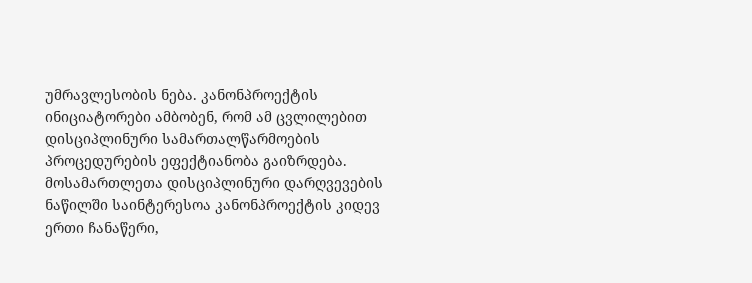უმრავლესობის ნება. კანონპროექტის ინიციატორები ამბობენ, რომ ამ ცვლილებით დისციპლინური სამართალწარმოების პროცედურების ეფექტიანობა გაიზრდება. მოსამართლეთა დისციპლინური დარღვევების ნაწილში საინტერესოა კანონპროექტის კიდევ ერთი ჩანაწერი,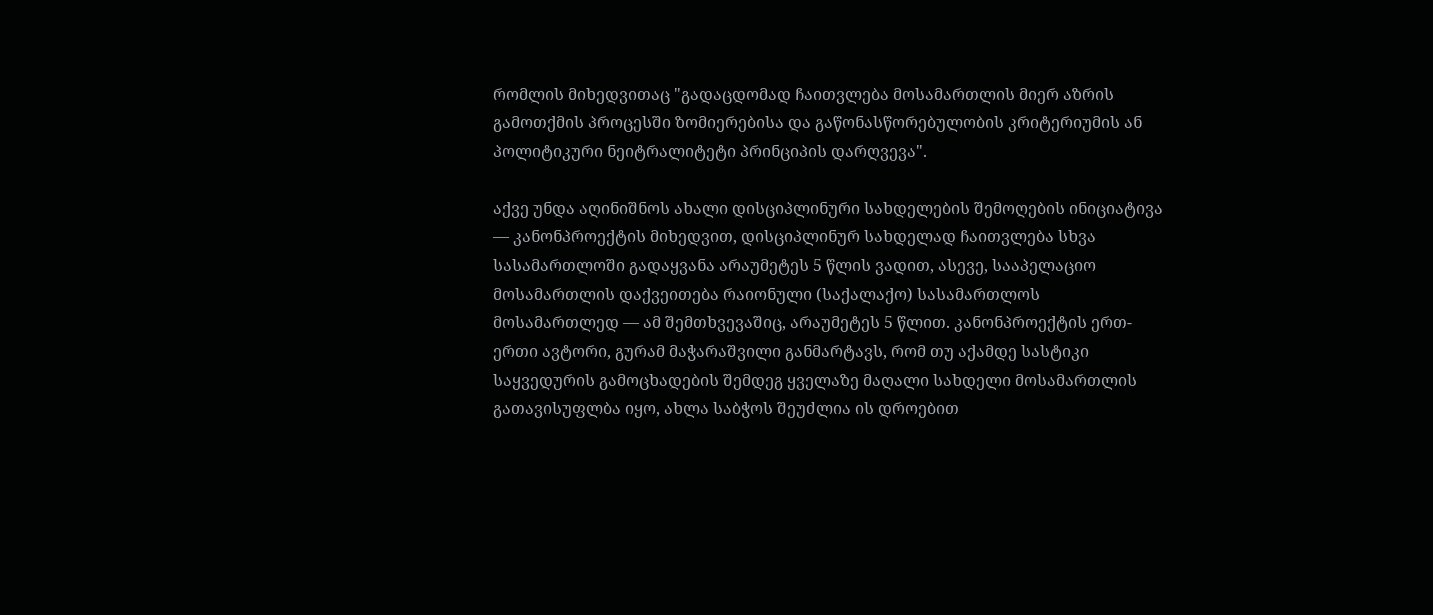რომლის მიხედვითაც "გადაცდომად ჩაითვლება მოსამართლის მიერ აზრის გამოთქმის პროცესში ზომიერებისა და გაწონასწორებულობის კრიტერიუმის ან პოლიტიკური ნეიტრალიტეტი პრინციპის დარღვევა".

აქვე უნდა აღინიშნოს ახალი დისციპლინური სახდელების შემოღების ინიციატივა — კანონპროექტის მიხედვით, დისციპლინურ სახდელად ჩაითვლება სხვა სასამართლოში გადაყვანა არაუმეტეს 5 წლის ვადით, ასევე, სააპელაციო მოსამართლის დაქვეითება რაიონული (საქალაქო) სასამართლოს მოსამართლედ — ამ შემთხვევაშიც, არაუმეტეს 5 წლით. კანონპროექტის ერთ-ერთი ავტორი, გურამ მაჭარაშვილი განმარტავს, რომ თუ აქამდე სასტიკი საყვედურის გამოცხადების შემდეგ ყველაზე მაღალი სახდელი მოსამართლის გათავისუფლბა იყო, ახლა საბჭოს შეუძლია ის დროებით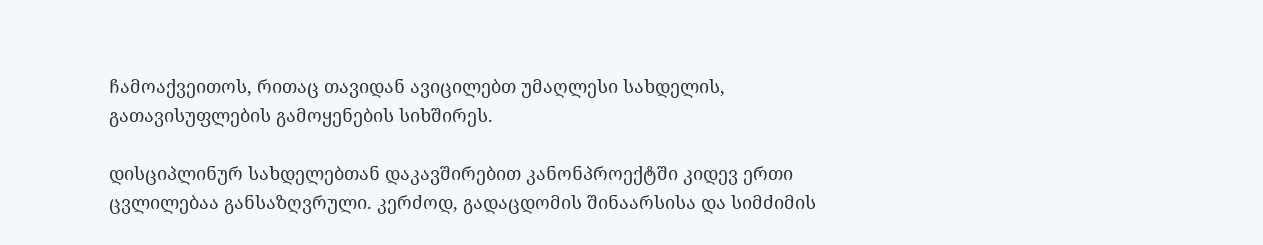ჩამოაქვეითოს, რითაც თავიდან ავიცილებთ უმაღლესი სახდელის, გათავისუფლების გამოყენების სიხშირეს.

დისციპლინურ სახდელებთან დაკავშირებით კანონპროექტში კიდევ ერთი ცვლილებაა განსაზღვრული. კერძოდ, გადაცდომის შინაარსისა და სიმძიმის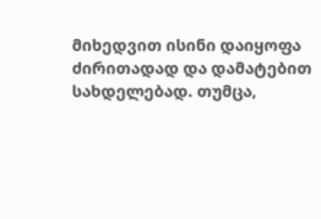მიხედვით ისინი დაიყოფა ძირითადად და დამატებით სახდელებად. თუმცა,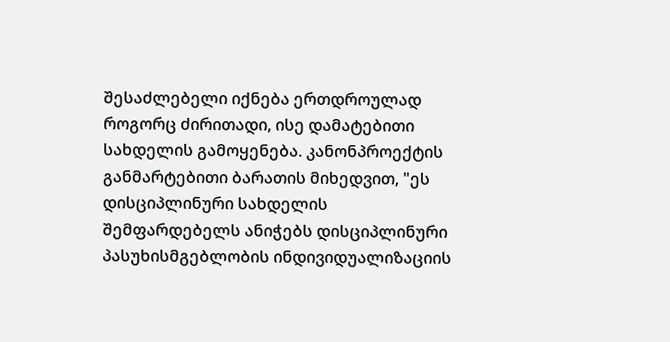შესაძლებელი იქნება ერთდროულად როგორც ძირითადი, ისე დამატებითი სახდელის გამოყენება. კანონპროექტის განმარტებითი ბარათის მიხედვით, "ეს დისციპლინური სახდელის შემფარდებელს ანიჭებს დისციპლინური პასუხისმგებლობის ინდივიდუალიზაციის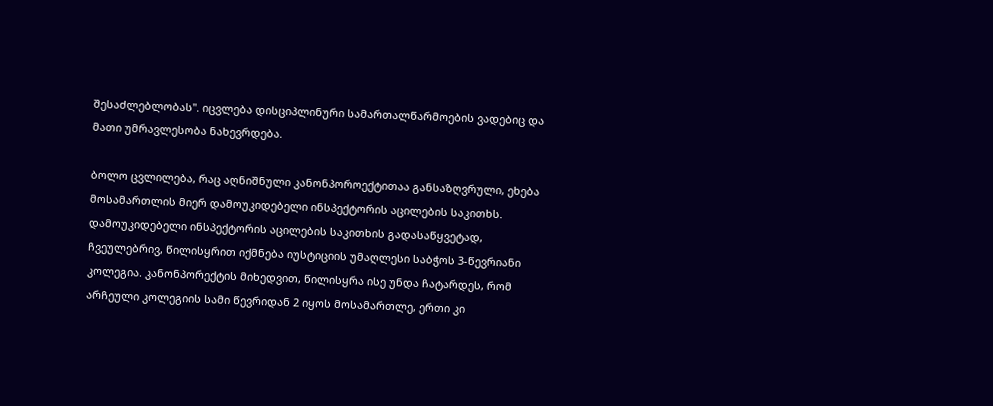შესაძლებლობას". იცვლება დისციპლინური სამართალწარმოების ვადებიც და მათი უმრავლესობა ნახევრდება.

ბოლო ცვლილება, რაც აღნიშნული კანონპოროექტითაა განსაზღვრული, ეხება მოსამართლის მიერ დამოუკიდებელი ინსპექტორის აცილების საკითხს. დამოუკიდებელი ინსპექტორის აცილების საკითხის გადასაწყვეტად, ჩვეულებრივ, წილისყრით იქმნება იუსტიციის უმაღლესი საბჭოს 3-წევრიანი კოლეგია. კანონპორექტის მიხედვით, წილისყრა ისე უნდა ჩატარდეს, რომ არჩეული კოლეგიის სამი წევრიდან 2 იყოს მოსამართლე, ერთი კი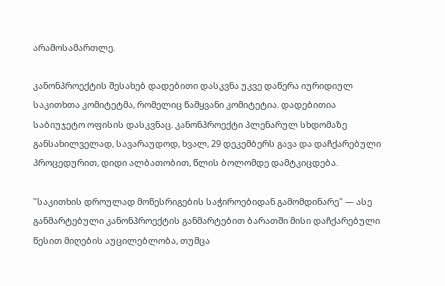არამოსამართლე.

კანონპროექტის შესახებ დადებითი დასკვნა უკვე დაწერა იურიდიულ საკითხთა კომიტეტმა, რომელიც წამყვანი კომიტეტია. დადებითია საბიუჯეტო ოფისის დასკვნაც. კანონპროექტი პლენარულ სხდომაზე განსახილველად, სავარაუდოდ, ხვალ, 29 დეკემბერს გავა და დაჩქარებული პროცედურით, დიდი ალბათობით, წლის ბოლომდე დამტკიცდება.

"საკითხის დროულად მოწესრიგების საჭიროებიდან გამომდინარე" — ასე განმარტებული კანონპროექტის განმარტებით ბარათში მისი დაჩქარებული წესით მიღების აუცილებლობა, თუმცა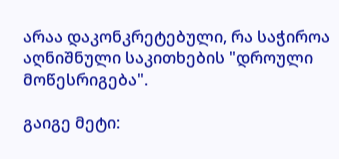არაა დაკონკრეტებული, რა საჭიროა აღნიშნული საკითხების "დროული მოწესრიგება".

გაიგე მეტი: